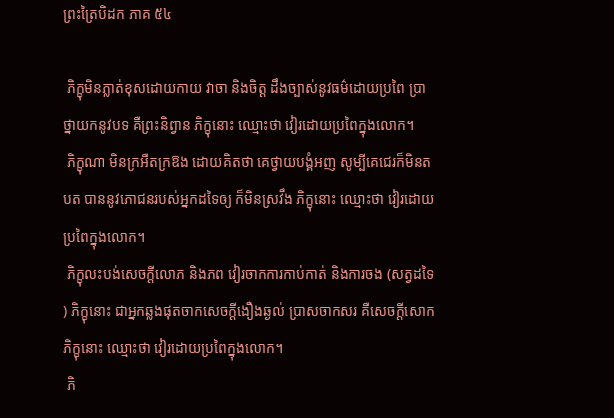ព្រះត្រៃបិដក ភាគ ៥៤

 ភិក្ខុមិនភ្លាត់ខុសដោយកាយ វាចា និងចិត្ត ដឹងច្បាស់នូវធម៌ដោយប្រពៃ ប្រាថ្នាយកនូវបទ គឺព្រះនិព្វាន ភិក្ខុនោះ ឈ្មោះថា វៀរដោយប្រពៃក្នុងលោក។
 ភិក្ខុណា មិនក្រអឺតក្រឱង ដោយគិតថា គេថ្វាយបង្គំអញ សូម្បីគេជេរក៏មិនតបត បាននូវភោជនរបស់អ្នកដទៃឲ្យ ក៏មិនស្រវឹង ភិក្ខុនោះ ឈ្មោះថា វៀរដោយប្រពៃក្នុងលោក។
 ភិក្ខុលះបង់សេចក្តីលោភ និងភព វៀរចាកការកាប់កាត់ និងការចង (សត្វដទៃ) ភិក្ខុនោះ ជាអ្នកឆ្លងផុតចាកសេចក្តីងឿងឆ្ងល់ ប្រាសចាកសរ គឺសេចក្តីសោក ភិក្ខុនោះ ឈ្មោះថា វៀរដោយប្រពៃក្នុងលោក។
 ភិ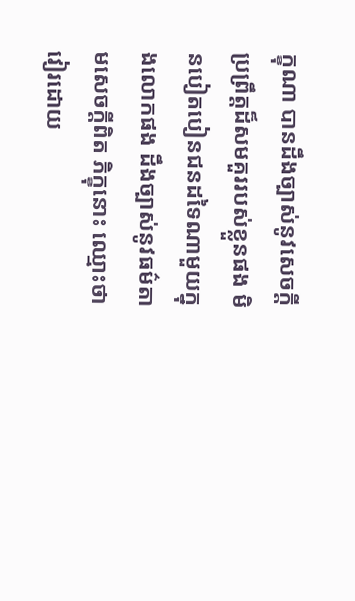ក្ខុណា បានដឹងច្បាស់នូវសេចក្តីប្រព្រឹត្តដ៏សមគួររបស់ខ្លួនផង មិនបៀតបៀនជនដទៃណាមួយក្នុងលោកផង ដឹងច្បាស់នូវធម៌តាមសេចក្តីពិត ភិក្ខុនោះ ឈ្មោះថាវៀរដោយ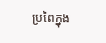ប្រពៃក្នុង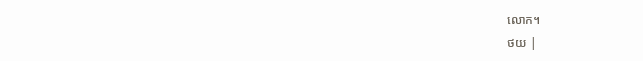លោក។
ថយ |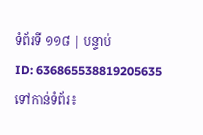ទំព័រទី ១១៨ | បន្ទាប់
ID: 636865538819205635
ទៅកាន់ទំព័រ៖